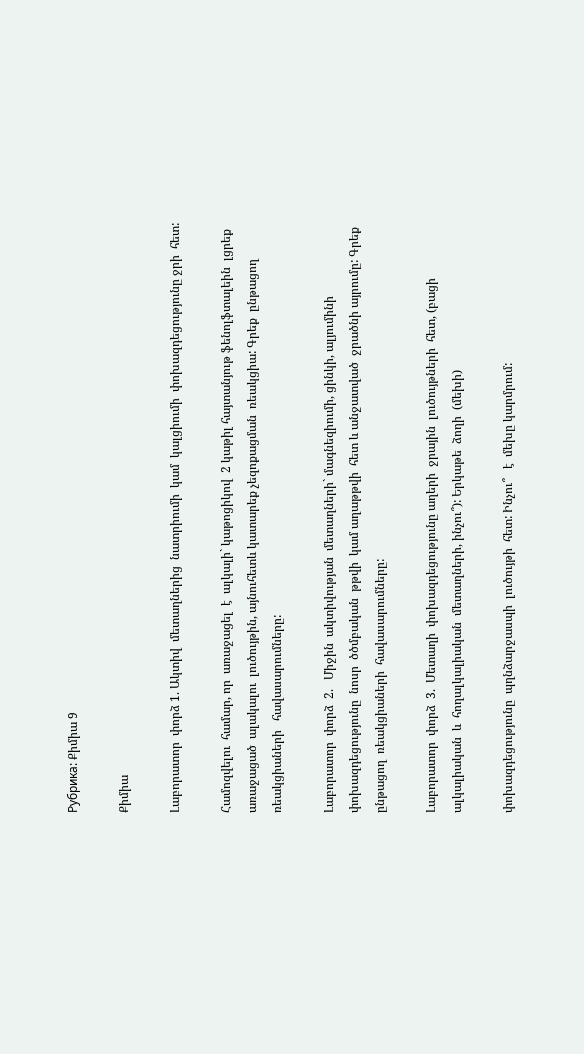Рубрика: Քիմիա 9

Քիմիա

Լաբորատոր  փորձ 1. Ակտիվ  մետաղներից  նատրիումի  կամ  կալցիումի  փոխազդեցությունը ջրի  հետ:

Համոզվելու  համար, որ  առաջացել  է  ալկալի` կաթոցիկով  2 կաթիլ հայտանյութ ֆենոլֆտալեին  լցրեք  առաջացած  ալակալու  լուծույթին, այնուհետև կատարեք չեզոքացման  ռեակցիա: Գրեք  ընթացող  ռեակցիաների   հավասարումները:

Լաբորատոր  փորձ  2.   Միջին  ակտիվության  մետաղների` մագնեզիումի, ցինկի, ալյումինի  փոխազդեցությունը  նոսր  ծծմբական  թթվի  կամ աղաթթվի  հետ և անջատված  ջրածնի այրումը: Գրեք  ընթացող  ռեակցիաների  հավասարումները:

Լաբորատոր  փորձ  3.  Մետաղի  փոխազդեցությունը աղերի  ջրային  լուծույթների  հետ, (բացի ալկալիական  և  հողալկալիական  մետաղների, ինչու՞): Երկաթե  ձողի  (մեխի)

փոխազդեցությունը  պղնձարջասպի  լուծույթի  հետ: Ինչու՞   է  մեխը կարմրում: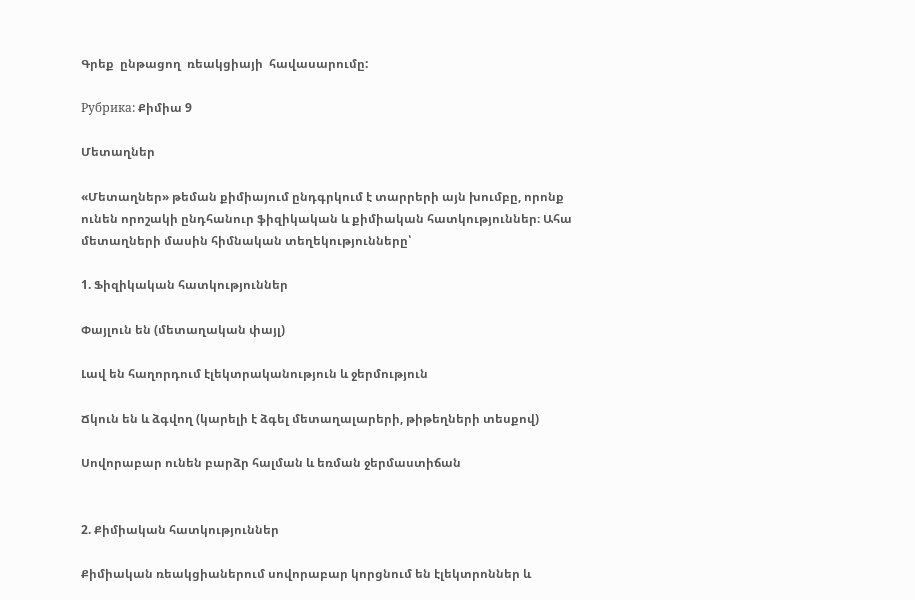Գրեք  ընթացող  ռեակցիայի  հավասարումը:

Рубрика: Քիմիա 9

Մետաղներ

«Մետաղներ» թեման քիմիայում ընդգրկում է տարրերի այն խումբը, որոնք ունեն որոշակի ընդհանուր ֆիզիկական և քիմիական հատկություններ։ Ահա մետաղների մասին հիմնական տեղեկությունները՝

1. Ֆիզիկական հատկություններ

Փայլուն են (մետաղական փայլ)

Լավ են հաղորդում էլեկտրականություն և ջերմություն

Ճկուն են և ձգվող (կարելի է ձգել մետաղալարերի, թիթեղների տեսքով)

Սովորաբար ունեն բարձր հալման և եռման ջերմաստիճան


2. Քիմիական հատկություններ

Քիմիական ռեակցիաներում սովորաբար կորցնում են էլեկտրոններ և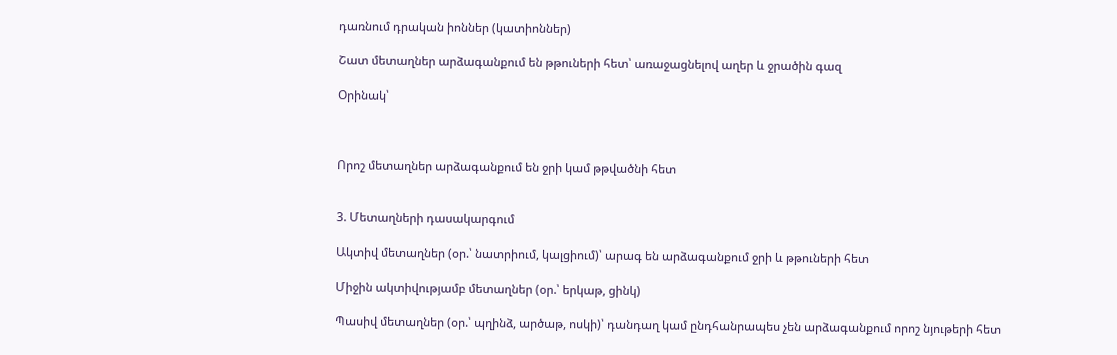դառնում դրական իոններ (կատիոններ)

Շատ մետաղներ արձագանքում են թթուների հետ՝ առաջացնելով աղեր և ջրածին գազ

Օրինակ՝



Որոշ մետաղներ արձագանքում են ջրի կամ թթվածնի հետ


3. Մետաղների դասակարգում

Ակտիվ մետաղներ (օր.՝ նատրիում, կալցիում)՝ արագ են արձագանքում ջրի և թթուների հետ

Միջին ակտիվությամբ մետաղներ (օր.՝ երկաթ, ցինկ)

Պասիվ մետաղներ (օր.՝ պղինձ, արծաթ, ոսկի)՝ դանդաղ կամ ընդհանրապես չեն արձագանքում որոշ նյութերի հետ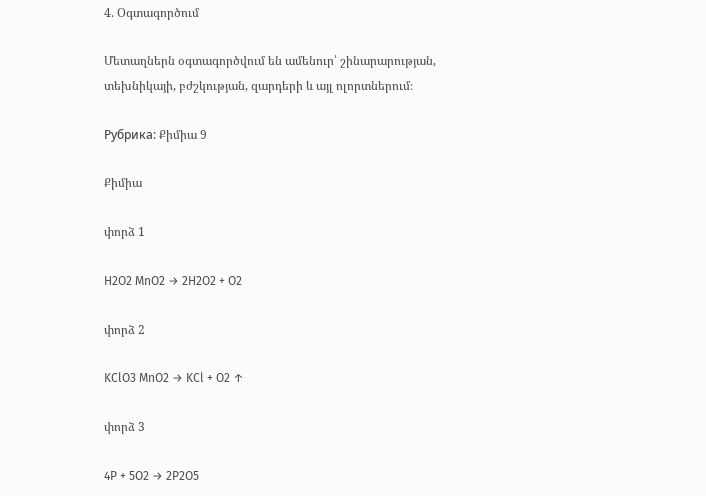4. Օգտագործում

Մետաղներն օգտագործվում են ամենուր՝ շինարարության, տեխնիկայի, բժշկության, զարդերի և այլ ոլորտներում։

Рубрика: Քիմիա 9

Քիմիա

փորձ 1

H2O2 MnO2 → 2H2O2 + O2

փորձ 2

KClO3 MnO2 → KCl + O2 ↑

փորձ 3

4P + 5O2 → 2P2O5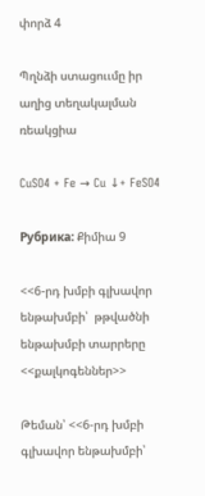փորձ 4

Պղնձի ստացոււմը իր աղից տեղակալման ռեակցիա

CuSO4 + Fe → Cu ↓+ FeSO4

Рубрика: Քիմիա 9

<<6-րդ խմբի գլխավոր ենթախմբի՝  թթվածնի  ենթախմբի տարրերը  <<քալկոգեններ>>

Թեման՝ <<6-րդ խմբի գլխավոր ենթախմբի՝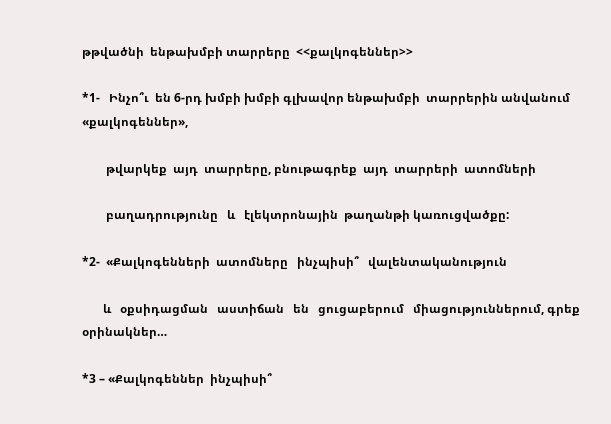թթվածնի  ենթախմբի տարրերը  <<քալկոգեններ>>

*1-   Ինչո՞ւ  են 6-րդ խմբի խմբի գլխավոր ենթախմբի  տարրերին անվանում «քալկոգեններ»,

        թվարկեք  այդ  տարրերը, բնութագրեք  այդ  տարրերի  ատոմների

        բաղադրությունը   և   էլեկտրոնային  թաղանթի կառուցվածքը:

*2-  «Քալկոգենների  ատոմները   ինչպիսի՞   վալենտականություն

       և   օքսիդացման   աստիճան   են   ցուցաբերում   միացություններում, գրեք  օրինակներ…

*3 – «Քալկոգեններ  ինչպիսի՞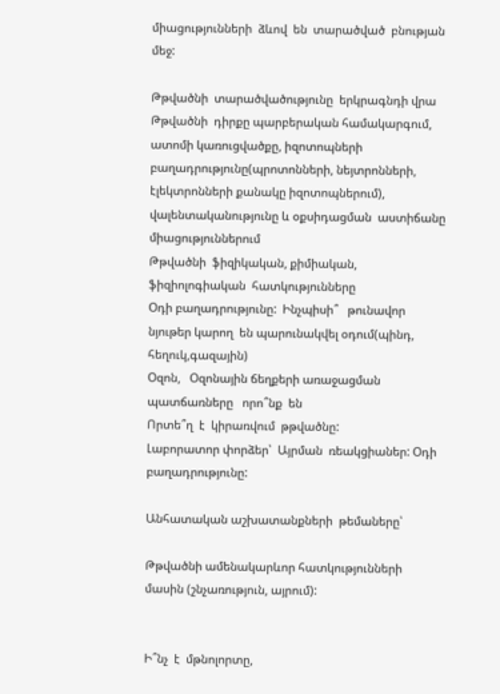միացությունների  ձևով  են  տարածված  բնության   մեջ:

Թթվածնի  տարածվածությունը  երկրագնդի վրա
Թթվածնի  դիրքը պարբերական համակարգում, ատոմի կառուցվածքը, իզոտոպների բաղադրությունը(պրոտոնների, նեյտրոնների, էլեկտրոնների քանակը իզոտոպներում), վալենտականությունը և օքսիդացման  աստիճանը  միացություններում
Թթվածնի  ֆիզիկական, քիմիական, ֆիզիոլոգիական  հատկությունները
Օդի բաղադրությունը:  Ինչպիսի՞   թունավոր  նյութեր կարող  են պարունակվել օդում(պինդ, հեղուկ,գազային)
Օզոն,   Օզոնային ճեղքերի առաջացման պատճառները   որո՞նք  են
Որտե՞ղ  է  կիրառվում  թթվածնը:
Լաբորատոր փորձեր՝  Այրման  ռեակցիաներ: Օդի  բաղադրությունը:

Անհատական աշխատանքների  թեմաները՝

Թթվածնի ամենակարևոր հատկությունների  մասին (շնչառություն, այրում):


Ի՞նչ  է  մթնոլորտը,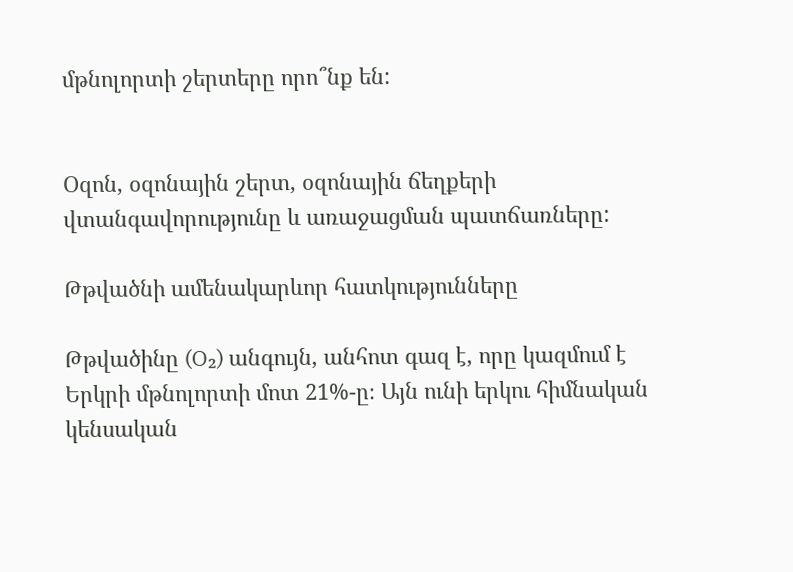մթնոլորտի շերտերը որո՞նք են:


Օզոն, օզոնային շերտ, օզոնային ճեղքերի վտանգավորությունը և առաջացման պատճառները:

Թթվածնի ամենակարևոր հատկությունները

Թթվածինը (O₂) անգույն, անհոտ գազ է, որը կազմում է Երկրի մթնոլորտի մոտ 21%-ը։ Այն ունի երկու հիմնական կենսական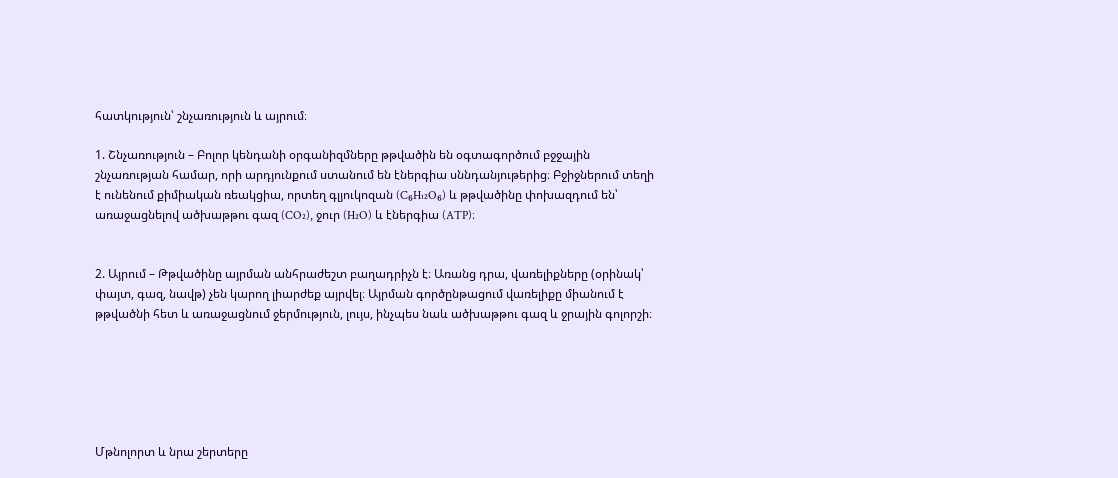հատկություն՝ շնչառություն և այրում։

1. Շնչառություն – Բոլոր կենդանի օրգանիզմները թթվածին են օգտագործում բջջային շնչառության համար, որի արդյունքում ստանում են էներգիա սննդանյութերից։ Բջիջներում տեղի է ունենում քիմիական ռեակցիա, որտեղ գլյուկոզան (C₆H₁₂O₆) և թթվածինը փոխազդում են՝ առաջացնելով ածխաթթու գազ (CO₂), ջուր (H₂O) և էներգիա (ATP)։


2. Այրում – Թթվածինը այրման անհրաժեշտ բաղադրիչն է։ Առանց դրա, վառելիքները (օրինակ՝ փայտ, գազ, նավթ) չեն կարող լիարժեք այրվել։ Այրման գործընթացում վառելիքը միանում է թթվածնի հետ և առաջացնում ջերմություն, լույս, ինչպես նաև ածխաթթու գազ և ջրային գոլորշի։






Մթնոլորտ և նրա շերտերը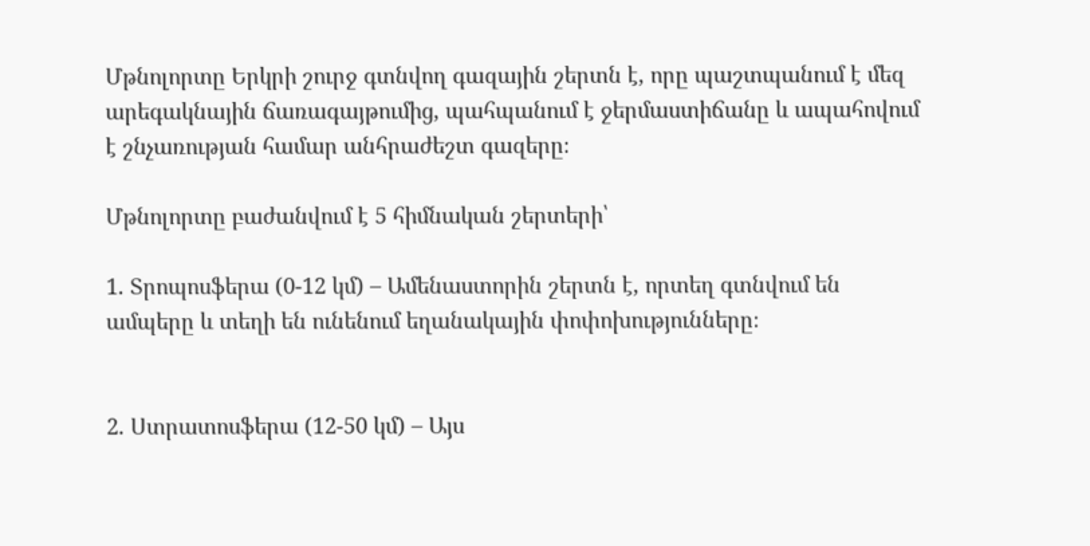Մթնոլորտը Երկրի շուրջ գտնվող գազային շերտն է, որը պաշտպանում է մեզ արեգակնային ճառագայթումից, պահպանում է ջերմաստիճանը և ապահովում է շնչառության համար անհրաժեշտ գազերը։

Մթնոլորտը բաժանվում է 5 հիմնական շերտերի՝

1. Տրոպոսֆերա (0-12 կմ) – Ամենաստորին շերտն է, որտեղ գտնվում են ամպերը և տեղի են ունենում եղանակային փոփոխությունները։


2. Ստրատոսֆերա (12-50 կմ) – Այս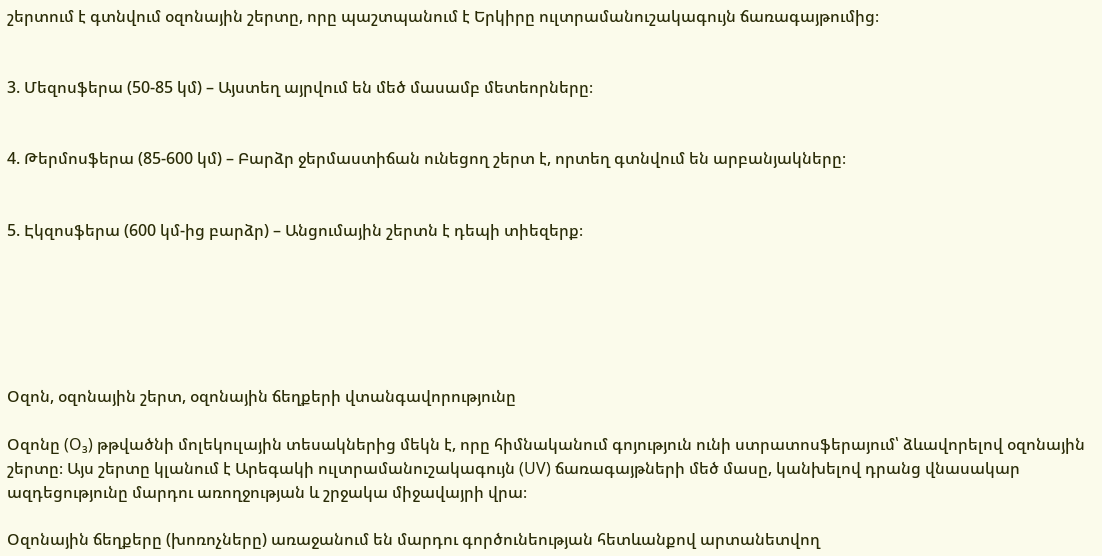շերտում է գտնվում օզոնային շերտը, որը պաշտպանում է Երկիրը ուլտրամանուշակագույն ճառագայթումից։


3. Մեզոսֆերա (50-85 կմ) – Այստեղ այրվում են մեծ մասամբ մետեորները։


4. Թերմոսֆերա (85-600 կմ) – Բարձր ջերմաստիճան ունեցող շերտ է, որտեղ գտնվում են արբանյակները։


5. Էկզոսֆերա (600 կմ-ից բարձր) – Անցումային շերտն է դեպի տիեզերք։






Օզոն, օզոնային շերտ, օզոնային ճեղքերի վտանգավորությունը

Օզոնը (O₃) թթվածնի մոլեկուլային տեսակներից մեկն է, որը հիմնականում գոյություն ունի ստրատոսֆերայում՝ ձևավորելով օզոնային շերտը։ Այս շերտը կլանում է Արեգակի ուլտրամանուշակագույն (UV) ճառագայթների մեծ մասը, կանխելով դրանց վնասակար ազդեցությունը մարդու առողջության և շրջակա միջավայրի վրա։

Օզոնային ճեղքերը (խոռոչները) առաջանում են մարդու գործունեության հետևանքով արտանետվող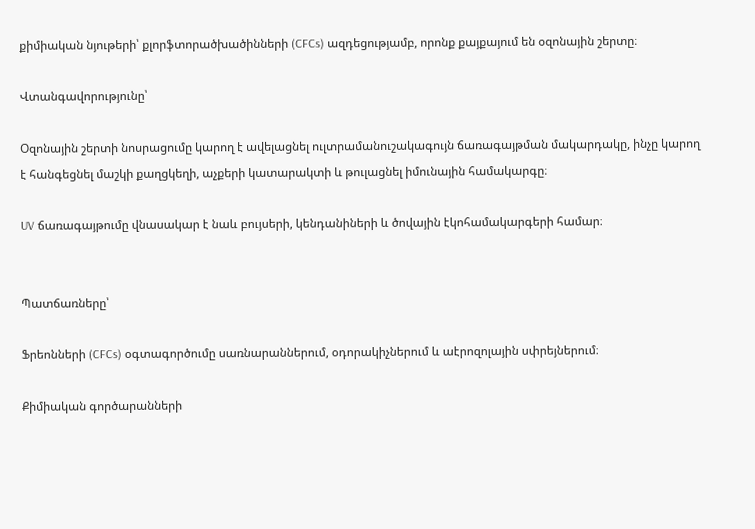քիմիական նյութերի՝ քլորֆտորածխածինների (CFCs) ազդեցությամբ, որոնք քայքայում են օզոնային շերտը։

Վտանգավորությունը՝

Օզոնային շերտի նոսրացումը կարող է ավելացնել ուլտրամանուշակագույն ճառագայթման մակարդակը, ինչը կարող է հանգեցնել մաշկի քաղցկեղի, աչքերի կատարակտի և թուլացնել իմունային համակարգը։

UV ճառագայթումը վնասակար է նաև բույսերի, կենդանիների և ծովային էկոհամակարգերի համար։


Պատճառները՝

Ֆրեոնների (CFCs) օգտագործումը սառնարաններում, օդորակիչներում և աէրոզոլային սփրեյներում։

Քիմիական գործարանների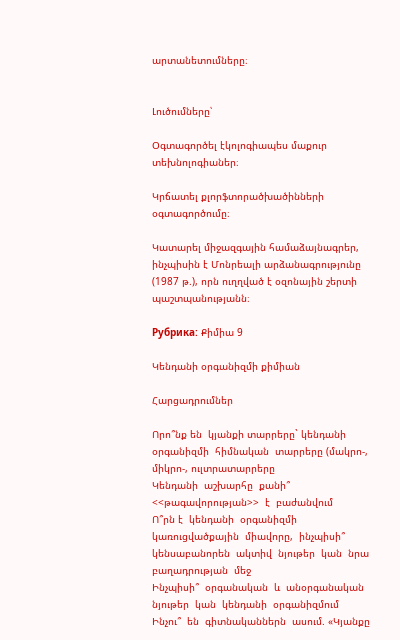արտանետումները։


Լուծումները՝

Օգտագործել էկոլոգիապես մաքուր տեխնոլոգիաներ։

Կրճատել քլորֆտորածխածինների օգտագործումը։

Կատարել միջազգային համաձայնագրեր, ինչպիսին է Մոնրեալի արձանագրությունը (1987 թ.), որն ուղղված է օզոնային շերտի պաշտպանությանն։

Рубрика: Քիմիա 9

Կենդանի օրգանիզմի քիմիան

Հարցադրումներ

Որո՞նք են  կյանքի տարրերը` կենդանի  օրգանիզմի  հիմնական  տարրերը (մակրո-, միկրո-, ուլտրատարրերը
Կենդանի  աշխարհը  քանի՞ <<թագավորության>>  է  բաժանվում
Ո՞րն է  կենդանի  օրգանիզմի  կառուցվածքային  միավորը,  ինչպիսի՞ կենսաբանորեն  ակտիվ  նյութեր  կան  նրա  բաղադրության  մեջ
Ինչպիսի՞  օրգանական  և  անօրգանական  նյութեր  կան  կենդանի  օրգանիզմում
Ինչու՞  են  գիտնականներն  ասում. «Կյանքը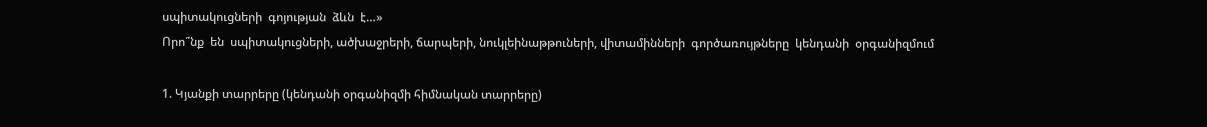սպիտակուցների  գոյության  ձևն  է…»
Որո՞նք  են  սպիտակուցների, ածխաջրերի, ճարպերի, նուկլեինաթթուների, վիտամինների  գործառույթները  կենդանի  օրգանիզմում

1. Կյանքի տարրերը (կենդանի օրգանիզմի հիմնական տարրերը)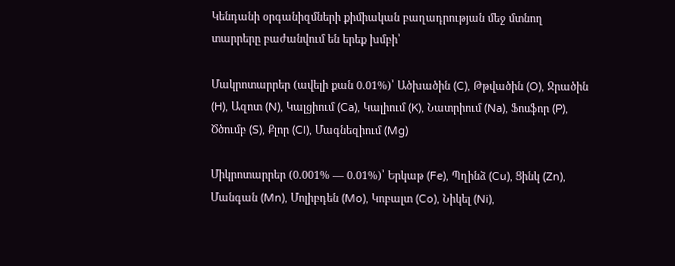Կենդանի օրգանիզմների քիմիական բաղադրության մեջ մտնող տարրերը բաժանվում են երեք խմբի՝

Մակրոտարրեր (ավելի քան 0.01%)՝ Ածխածին (C), Թթվածին (O), Ջրածին (H), Ազոտ (N), Կալցիում (Ca), Կալիում (K), Նատրիում (Na), Ֆոսֆոր (P), Ծծումբ (S), Քլոր (Cl), Մագնեզիում (Mg)

Միկրոտարրեր (0.001% — 0.01%)՝ Երկաթ (Fe), Պղինձ (Cu), Ցինկ (Zn), Մանգան (Mn), Մոլիբդեն (Mo), Կոբալտ (Co), Նիկել (Ni),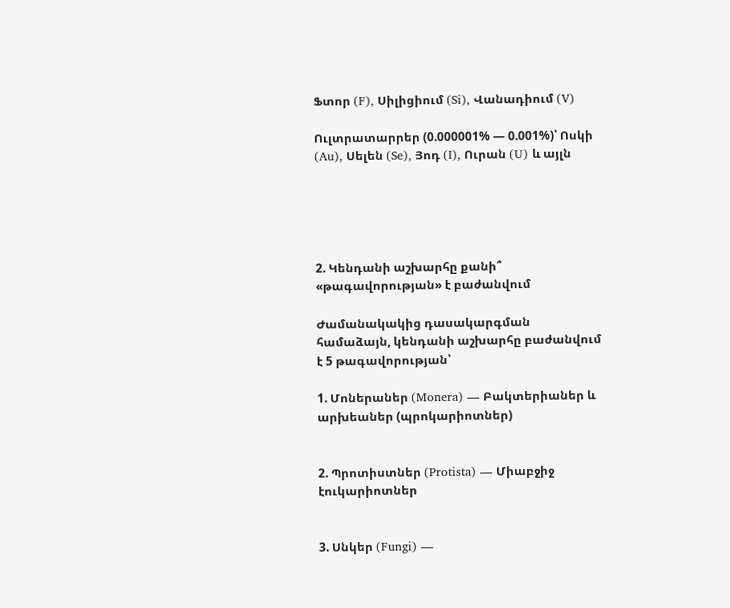Ֆտոր (F), Սիլիցիում (Si), Վանադիում (V)

Ուլտրատարրեր (0.000001% — 0.001%)՝ Ոսկի (Au), Սելեն (Se), Յոդ (I), Ուրան (U) և այլն





2. Կենդանի աշխարհը քանի՞ «թագավորության» է բաժանվում

Ժամանակակից դասակարգման համաձայն, կենդանի աշխարհը բաժանվում է 5 թագավորության՝

1. Մոներաներ (Monera) — Բակտերիաներ և արխեաներ (պրոկարիոտներ)


2. Պրոտիստներ (Protista) — Միաբջիջ էուկարիոտներ


3. Սնկեր (Fungi) —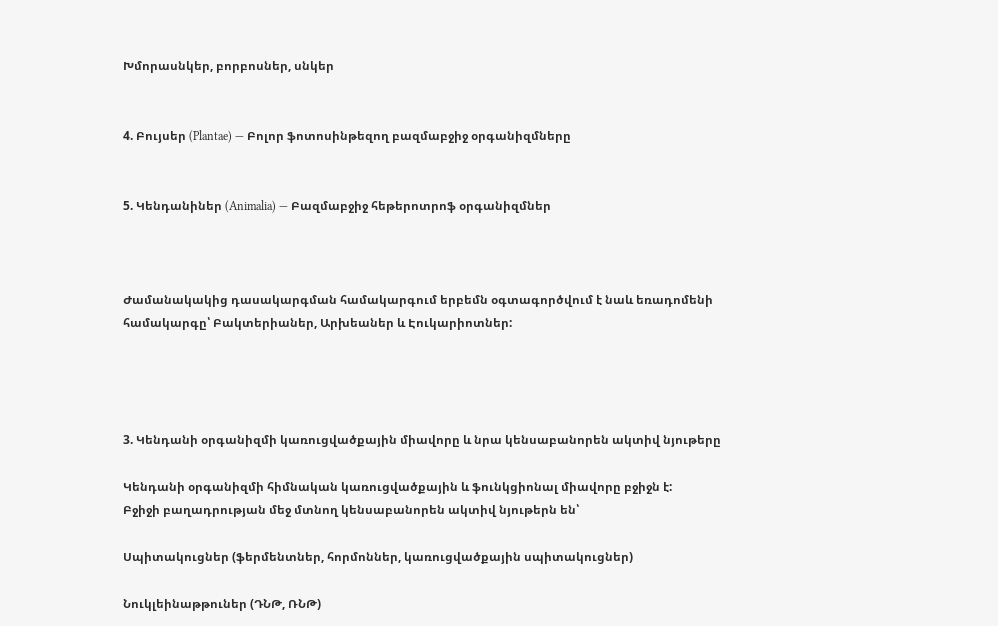Խմորասնկեր, բորբոսներ, սնկեր


4. Բույսեր (Plantae) — Բոլոր ֆոտոսինթեզող բազմաբջիջ օրգանիզմները


5. Կենդանիներ (Animalia) — Բազմաբջիջ հեթերոտրոֆ օրգանիզմներ



Ժամանակակից դասակարգման համակարգում երբեմն օգտագործվում է նաև եռադոմենի համակարգը՝ Բակտերիաներ, Արխեաներ և Էուկարիոտներ:




3. Կենդանի օրգանիզմի կառուցվածքային միավորը և նրա կենսաբանորեն ակտիվ նյութերը

Կենդանի օրգանիզմի հիմնական կառուցվածքային և ֆունկցիոնալ միավորը բջիջն է:
Բջիջի բաղադրության մեջ մտնող կենսաբանորեն ակտիվ նյութերն են՝

Սպիտակուցներ (ֆերմենտներ, հորմոններ, կառուցվածքային սպիտակուցներ)

Նուկլեինաթթուներ (ԴՆԹ, ՌՆԹ)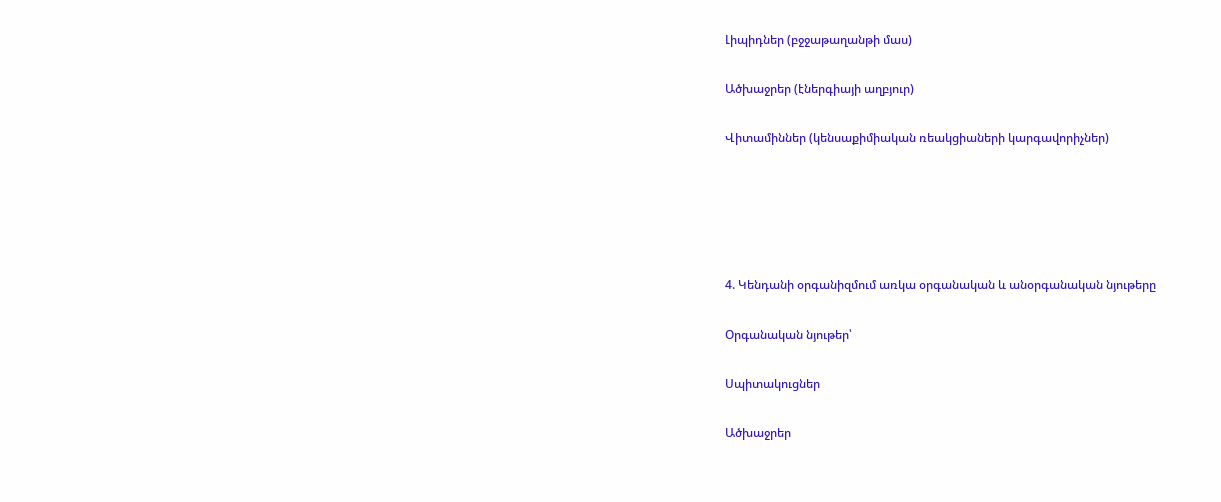Լիպիդներ (բջջաթաղանթի մաս)

Ածխաջրեր (էներգիայի աղբյուր)

Վիտամիններ (կենսաքիմիական ռեակցիաների կարգավորիչներ)





4. Կենդանի օրգանիզմում առկա օրգանական և անօրգանական նյութերը

Օրգանական նյութեր՝

Սպիտակուցներ

Ածխաջրեր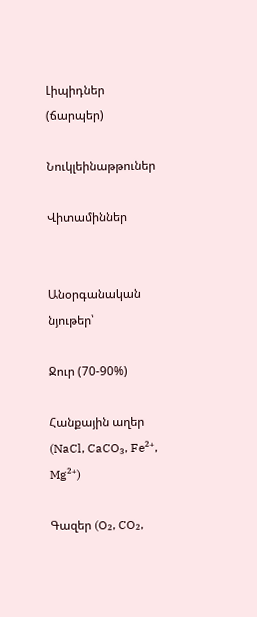Լիպիդներ (ճարպեր)

Նուկլեինաթթուներ

Վիտամիններ


Անօրգանական նյութեր՝

Ջուր (70-90%)

Հանքային աղեր (NaCl, CaCO₃, Fe²⁺, Mg²⁺)

Գազեր (O₂, CO₂,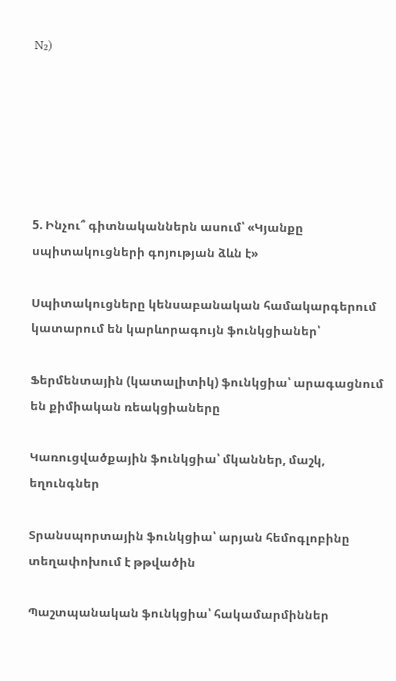N₂)






5. Ինչու՞ գիտնականներն ասում՝ «Կյանքը սպիտակուցների գոյության ձևն է»

Սպիտակուցները կենսաբանական համակարգերում կատարում են կարևորագույն ֆունկցիաներ՝

Ֆերմենտային (կատալիտիկ) ֆունկցիա՝ արագացնում են քիմիական ռեակցիաները

Կառուցվածքային ֆունկցիա՝ մկաններ, մաշկ, եղունգներ

Տրանսպորտային ֆունկցիա՝ արյան հեմոգլոբինը տեղափոխում է թթվածին

Պաշտպանական ֆունկցիա՝ հակամարմիններ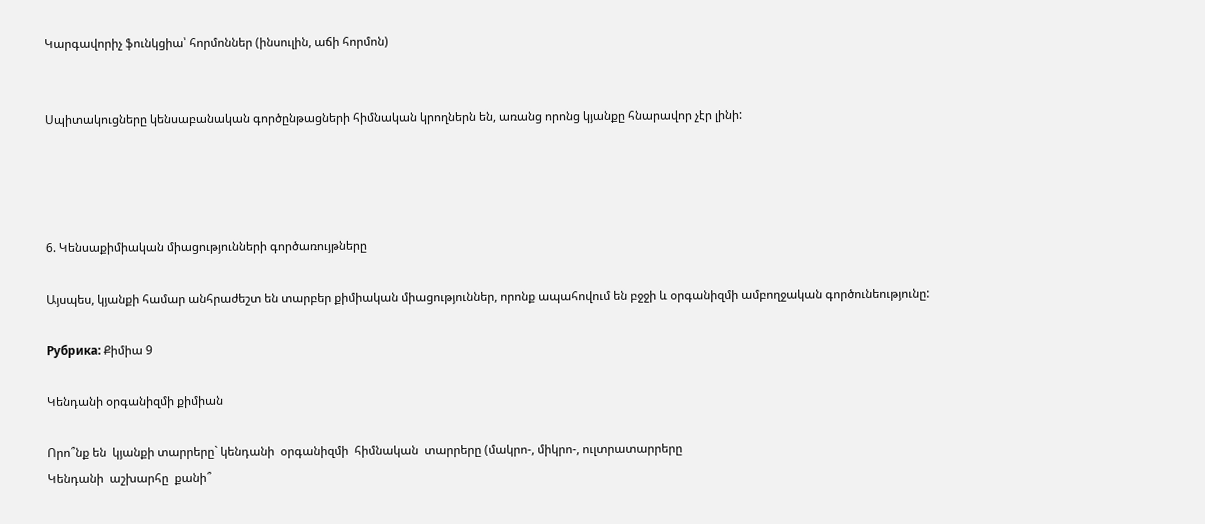Կարգավորիչ ֆունկցիա՝ հորմոններ (ինսուլին, աճի հորմոն)


Սպիտակուցները կենսաբանական գործընթացների հիմնական կրողներն են, առանց որոնց կյանքը հնարավոր չէր լինի:




6. Կենսաքիմիական միացությունների գործառույթները

Այսպես, կյանքի համար անհրաժեշտ են տարբեր քիմիական միացություններ, որոնք ապահովում են բջջի և օրգանիզմի ամբողջական գործունեությունը:

Рубрика: Քիմիա 9

Կենդանի օրգանիզմի քիմիան

Որո՞նք են  կյանքի տարրերը` կենդանի  օրգանիզմի  հիմնական  տարրերը (մակրո-, միկրո-, ուլտրատարրերը
Կենդանի  աշխարհը  քանի՞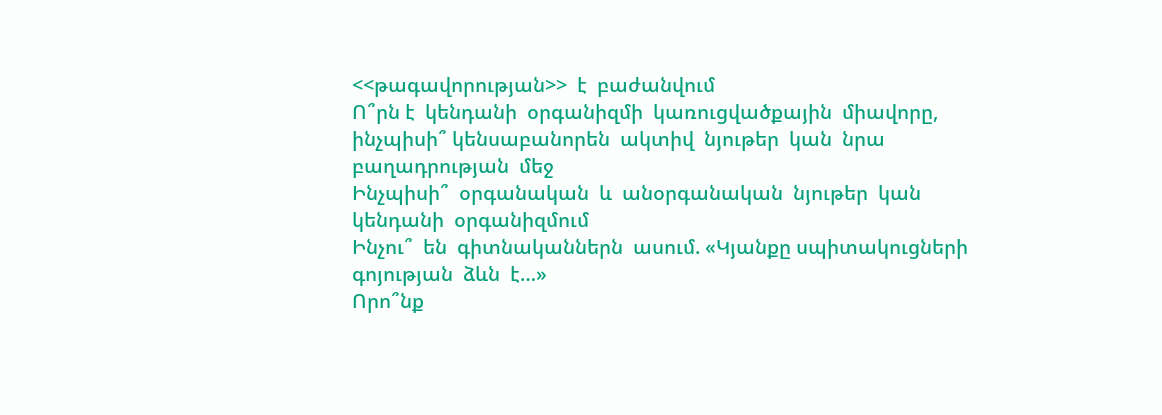<<թագավորության>>  է  բաժանվում
Ո՞րն է  կենդանի  օրգանիզմի  կառուցվածքային  միավորը,  ինչպիսի՞ կենսաբանորեն  ակտիվ  նյութեր  կան  նրա  բաղադրության  մեջ
Ինչպիսի՞  օրգանական  և  անօրգանական  նյութեր  կան  կենդանի  օրգանիզմում
Ինչու՞  են  գիտնականներն  ասում. «Կյանքը սպիտակուցների  գոյության  ձևն  է…»
Որո՞նք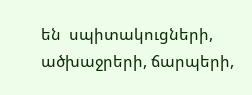են  սպիտակուցների, ածխաջրերի, ճարպերի,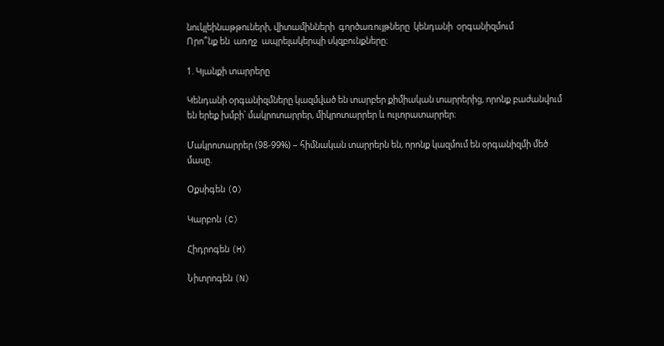նուկլեինաթթուների, վիտամինների  գործառույթները  կենդանի  օրգանիզմում
Որո՞նք են  առղջ  ապրելակերպի սկզբունքները։

1. Կյանքի տարրերը

Կենդանի օրգանիզմները կազմված են տարբեր քիմիական տարրերից, որոնք բաժանվում են երեք խմբի՝ մակրոտարրեր, միկրոտարրեր և ուլտրատարրեր։

Մակրոտարրեր (98-99%) – հիմնական տարրերն են, որոնք կազմում են օրգանիզմի մեծ մասը.

Օքսիգեն (O)

Կարբոն (C)

Հիդրոգեն (H)

Նիտրոգեն (N)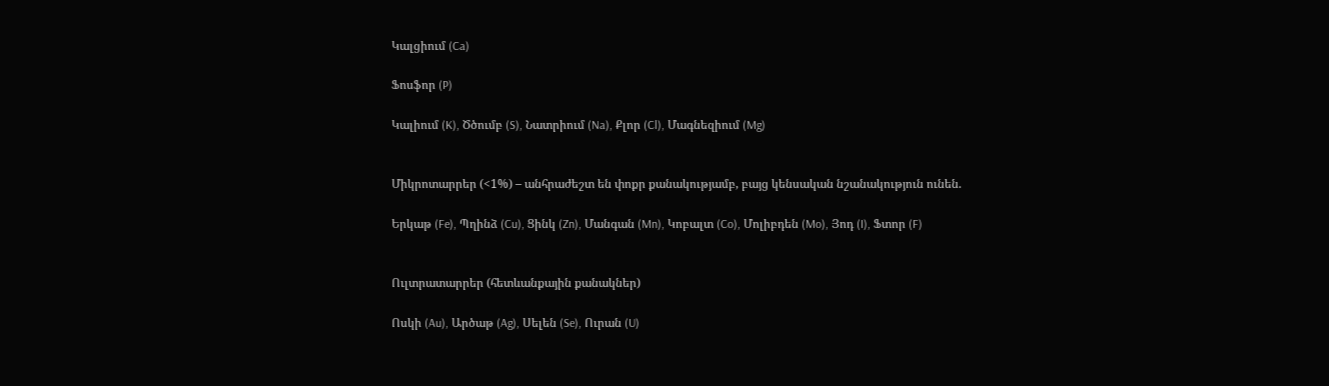Կալցիում (Ca)

Ֆոսֆոր (P)

Կալիում (K), Ծծումբ (S), Նատրիում (Na), Քլոր (Cl), Մագնեզիում (Mg)


Միկրոտարրեր (<1%) – անհրաժեշտ են փոքր քանակությամբ, բայց կենսական նշանակություն ունեն.

Երկաթ (Fe), Պղինձ (Cu), Ցինկ (Zn), Մանգան (Mn), Կոբալտ (Co), Մոլիբդեն (Mo), Յոդ (I), Ֆտոր (F)


Ուլտրատարրեր (հետևանքային քանակներ)

Ոսկի (Au), Արծաթ (Ag), Սելեն (Se), Ուրան (U)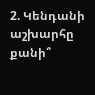2. Կենդանի աշխարհը քանի՞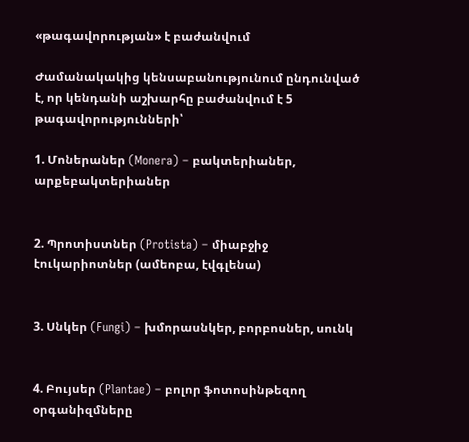«թագավորության» է բաժանվում

Ժամանակակից կենսաբանությունում ընդունված է, որ կենդանի աշխարհը բաժանվում է 5 թագավորությունների՝

1. Մոներաներ (Monera) – բակտերիաներ, արքեբակտերիաներ


2. Պրոտիստներ (Protista) – միաբջիջ էուկարիոտներ (ամեոբա, էվգլենա)


3. Սնկեր (Fungi) – խմորասնկեր, բորբոսներ, սունկ


4. Բույսեր (Plantae) – բոլոր ֆոտոսինթեզող օրգանիզմները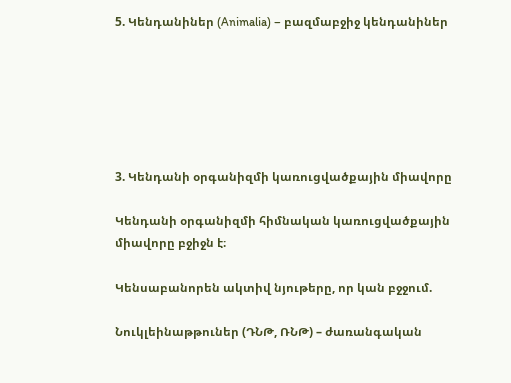5. Կենդանիներ (Animalia) – բազմաբջիջ կենդանիներ






3. Կենդանի օրգանիզմի կառուցվածքային միավորը

Կենդանի օրգանիզմի հիմնական կառուցվածքային միավորը բջիջն է։

Կենսաբանորեն ակտիվ նյութերը, որ կան բջջում.

Նուկլեինաթթուներ (ԴՆԹ, ՌՆԹ) – ժառանգական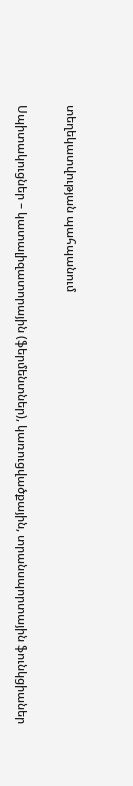տեղեկատվության պահպանում

Սպիտակուցներ – կատալիզատորային (ֆերմենտներ), կառուցվածքային, տրանսպորտային ֆունկցիաներ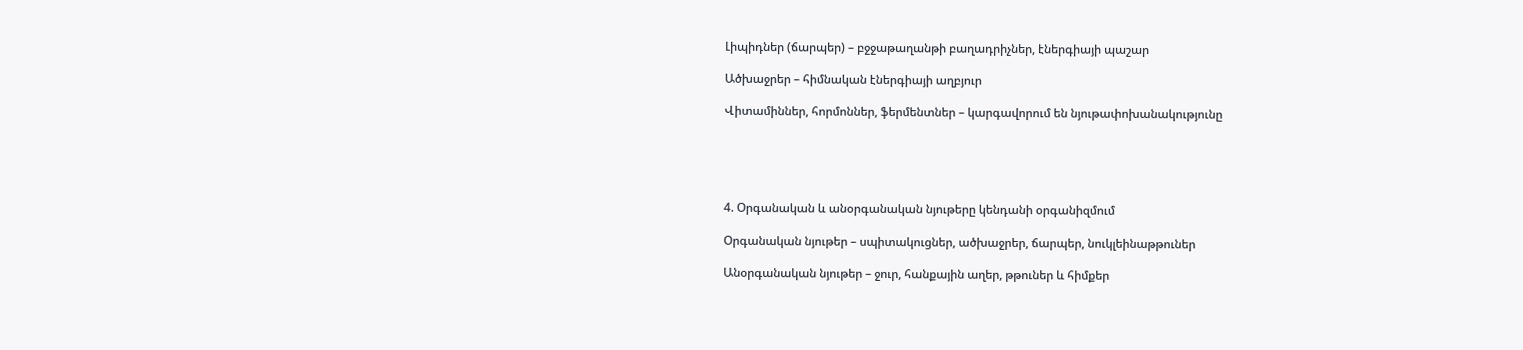Լիպիդներ (ճարպեր) – բջջաթաղանթի բաղադրիչներ, էներգիայի պաշար

Ածխաջրեր – հիմնական էներգիայի աղբյուր

Վիտամիններ, հորմոններ, ֆերմենտներ – կարգավորում են նյութափոխանակությունը





4. Օրգանական և անօրգանական նյութերը կենդանի օրգանիզմում

Օրգանական նյութեր – սպիտակուցներ, ածխաջրեր, ճարպեր, նուկլեինաթթուներ

Անօրգանական նյութեր – ջուր, հանքային աղեր, թթուներ և հիմքեր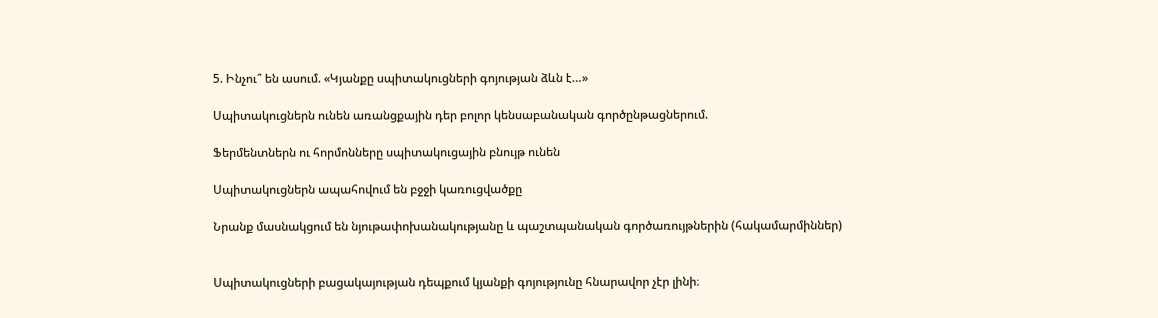5. Ինչու՞ են ասում. «Կյանքը սպիտակուցների գոյության ձևն է…»

Սպիտակուցներն ունեն առանցքային դեր բոլոր կենսաբանական գործընթացներում.

Ֆերմենտներն ու հորմոնները սպիտակուցային բնույթ ունեն

Սպիտակուցներն ապահովում են բջջի կառուցվածքը

Նրանք մասնակցում են նյութափոխանակությանը և պաշտպանական գործառույթներին (հակամարմիններ)


Սպիտակուցների բացակայության դեպքում կյանքի գոյությունը հնարավոր չէր լինի։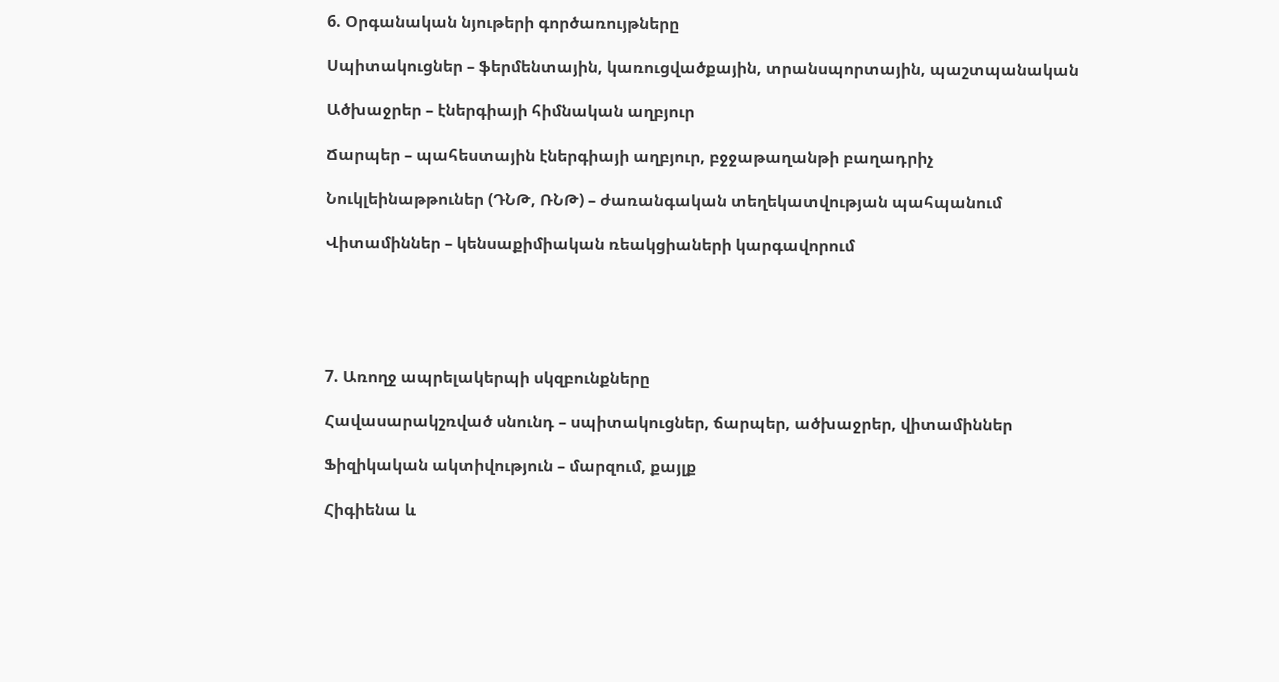6. Օրգանական նյութերի գործառույթները

Սպիտակուցներ – ֆերմենտային, կառուցվածքային, տրանսպորտային, պաշտպանական

Ածխաջրեր – էներգիայի հիմնական աղբյուր

Ճարպեր – պահեստային էներգիայի աղբյուր, բջջաթաղանթի բաղադրիչ

Նուկլեինաթթուներ (ԴՆԹ, ՌՆԹ) – ժառանգական տեղեկատվության պահպանում

Վիտամիններ – կենսաքիմիական ռեակցիաների կարգավորում





7. Առողջ ապրելակերպի սկզբունքները

Հավասարակշռված սնունդ – սպիտակուցներ, ճարպեր, ածխաջրեր, վիտամիններ

Ֆիզիկական ակտիվություն – մարզում, քայլք

Հիգիենա և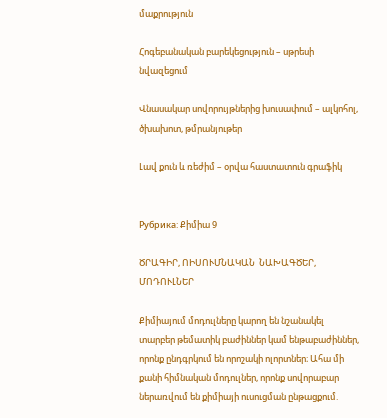մաքրություն

Հոգեբանական բարեկեցություն – սթրեսի նվազեցում

Վնասակար սովորույթներից խուսափում – ալկոհոլ, ծխախոտ, թմրանյութեր

Լավ քուն և ռեժիմ – օրվա հաստատուն գրաֆիկ


Рубрика: Քիմիա 9

ԾՐԱԳԻՐ, ՈԻՍՈՒՄՆԱԿԱՆ  ՆԱԽԱԳԾԵՐ, ՄՈԴՈՒԼՆԵՐ

Քիմիայում մոդուլները կարող են նշանակել տարբեր թեմատիկ բաժիններ կամ ենթաբաժիններ, որոնք ընդգրկում են որոշակի ոլորտներ։ Ահա մի քանի հիմնական մոդուլներ, որոնք սովորաբար ներառվում են քիմիայի ուսուցման ընթացքում.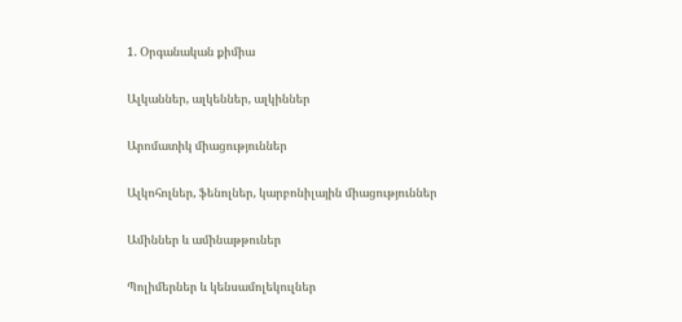1. Օրգանական քիմիա

Ալկաններ, ալկեններ, ալկիններ

Արոմատիկ միացություններ

Ալկոհոլներ, ֆենոլներ, կարբոնիլային միացություններ

Ամիններ և ամինաթթուներ

Պոլիմերներ և կենսամոլեկուլներ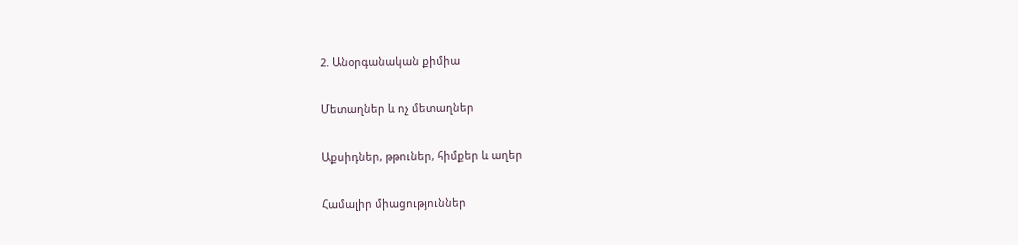2. Անօրգանական քիմիա

Մետաղներ և ոչ մետաղներ

Աքսիդներ, թթուներ, հիմքեր և աղեր

Համալիր միացություններ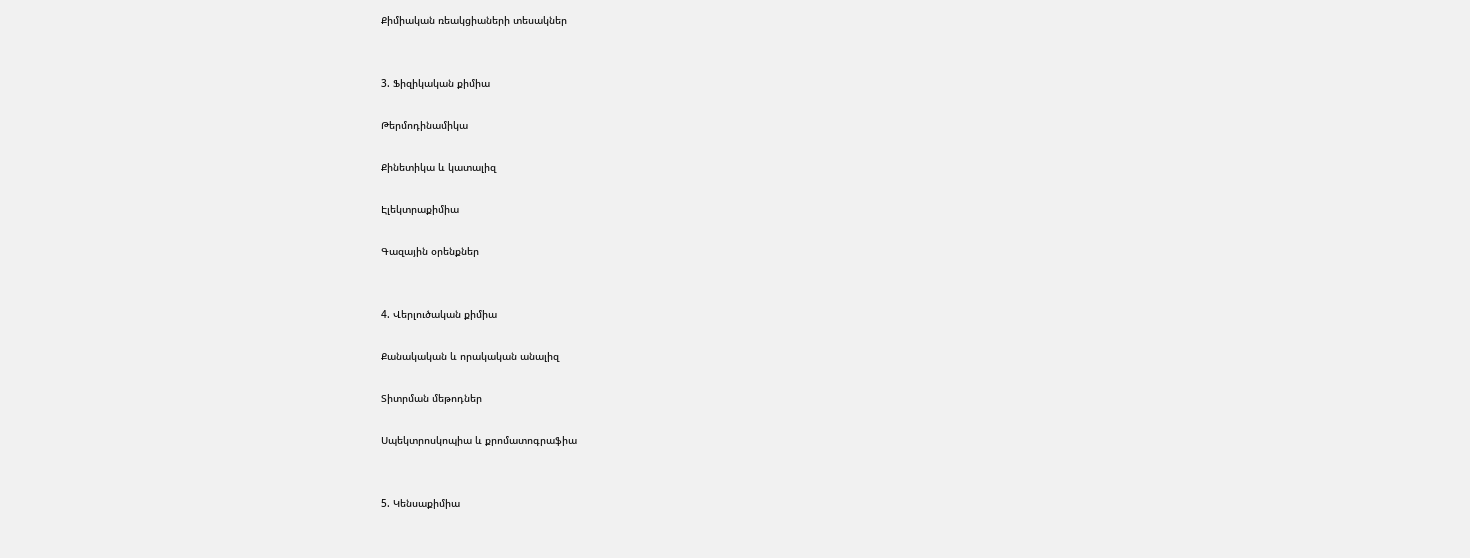Քիմիական ռեակցիաների տեսակներ


3. Ֆիզիկական քիմիա

Թերմոդինամիկա

Քինետիկա և կատալիզ

Էլեկտրաքիմիա

Գազային օրենքներ


4. Վերլուծական քիմիա

Քանակական և որակական անալիզ

Տիտրման մեթոդներ

Սպեկտրոսկոպիա և քրոմատոգրաֆիա


5. Կենսաքիմիա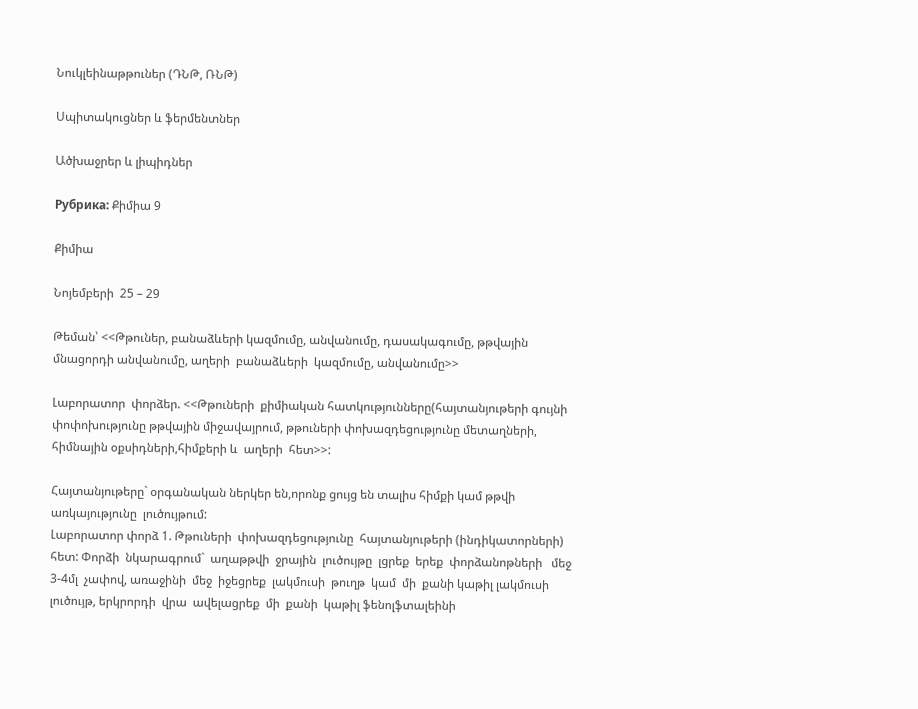Նուկլեինաթթուներ (ԴՆԹ, ՌՆԹ)

Սպիտակուցներ և ֆերմենտներ

Ածխաջրեր և լիպիդներ

Рубрика: Քիմիա 9

Քիմիա

Նոյեմբերի  25 – 29

Թեման՝ <<Թթուներ, բանաձևերի կազմումը, անվանումը, դասակագումը, թթվային մնացորդի անվանումը, աղերի  բանաձևերի  կազմումը, անվանումը>>

Լաբորատոր  փորձեր. <<Թթուների  քիմիական հատկությունները(հայտանյութերի գույնի փոփոխությունը թթվային միջավայրում, թթուների փոխազդեցությունը մետաղների, հիմնային օքսիդների,հիմքերի և  աղերի  հետ>>:

Հայտանյութերը` օրգանական ներկեր են,որոնք ցույց են տալիս հիմքի կամ թթվի առկայությունը  լուծույթում:
Լաբորատոր փորձ 1. Թթուների  փոխազդեցությունը  հայտանյութերի (ինդիկատորների) հետ: Փորձի  նկարագրում`  աղաթթվի  ջրային  լուծույթը  լցրեք  երեք  փորձանոթների   մեջ 3-4մլ  չափով, առաջինի  մեջ  իջեցրեք  լակմուսի  թուղթ  կամ  մի  քանի կաթիլ լակմուսի լուծույթ, երկրորդի  վրա  ավելացրեք  մի  քանի  կաթիլ ֆենոլֆտալեինի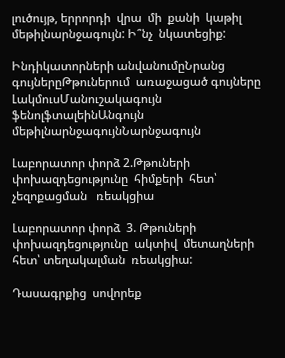լուծույթ, երրորդի  վրա  մի  քանի  կաթիլ  մեթիլնարնջագույն: Ի՞նչ  նկատեցիք:

Ինդիկատորների անվանումըՆրանց  գույներըԹթուներում  առաջացած գույները
ԼակմուսՄանուշակագույն
ֆենոլֆտալեինԱնգույն
մեթիլնարնջագույնՆարնջագույն

Լաբորատոր փորձ 2.Թթուների  փոխազդեցությունը  հիմքերի  հետ՝ չեզոքացման   ռեակցիա

Լաբորատոր փորձ  3. Թթուների  փոխազդեցությունը  ակտիվ  մետաղների հետ՝ տեղակալման  ռեակցիա:

Դասագրքից  սովորեք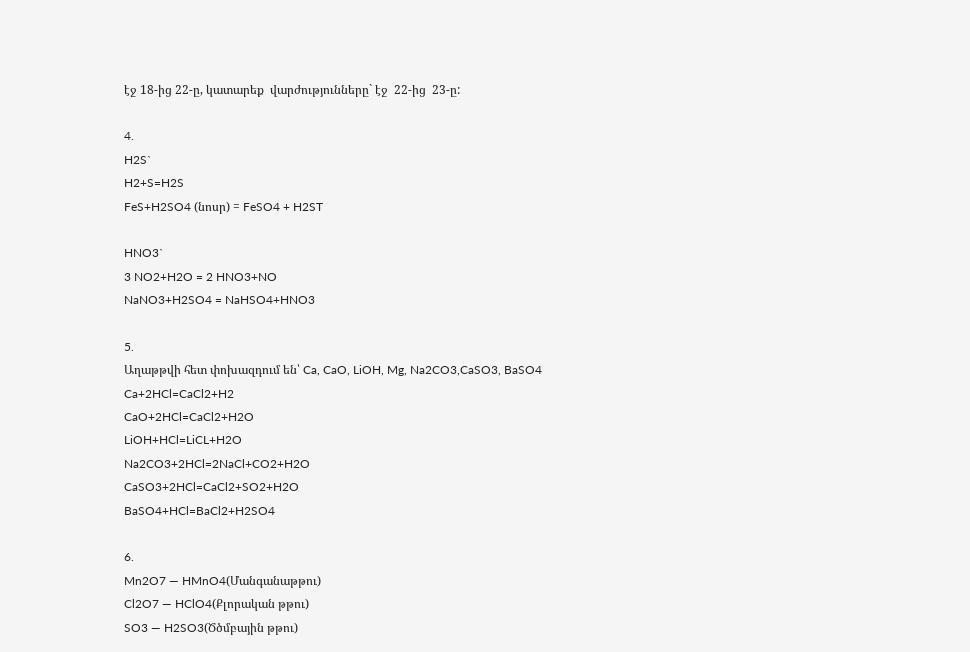էջ 18-ից 22-ը, կատարեք  վարժությունները` էջ  22-ից  23-ը:

4.
H2S`
H2+S=H2S
FeS+H2SO4 (նոսր) = FeSO4 + H2ST

HNO3`
3 NO2+H2O = 2 HNO3+NO
NaNO3+H2SO4 = NaHSO4+HNO3

5.
Աղաթթվի հետ փոխազդում են՝ Ca, CaO, LiOH, Mg, Na2CO3,CaSO3, BaSO4
Ca+2HCl=CaCl2+H2
CaO+2HCl=CaCl2+H2O
LiOH+HCl=LiCL+H2O
Na2CO3+2HCl=2NaCl+CO2+H2O
CaSO3+2HCl=CaCl2+SO2+H2O
BaSO4+HCl=BaCl2+H2SO4

6.
Mn2O7 — HMnO4(Մանգանաթթու)
Cl2O7 — HClO4(Քլորական թթու)
SO3 — H2SO3(Ծծմբային թթու)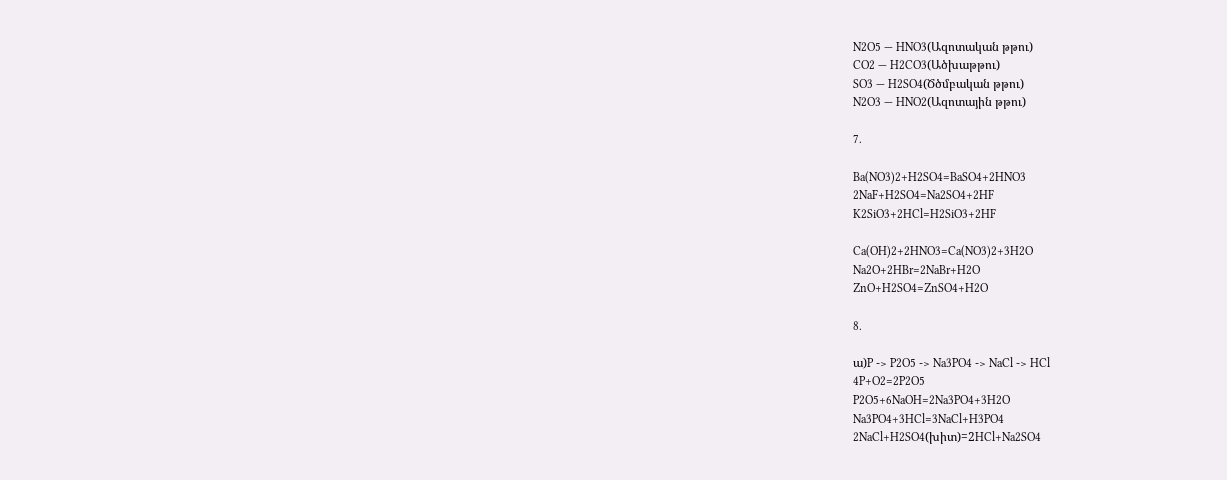N2O5 — HNO3(Ազոտական թթու)
CO2 — H2CO3(Ածխաթթու)
SO3 — H2SO4(Ծծմբական թթու)
N2O3 — HNO2(Ազոտային թթու)

7.

Ba(NO3)2+H2SO4=BaSO4+2HNO3
2NaF+H2SO4=Na2SO4+2HF
K2SiO3+2HCl=H2SiO3+2HF

Ca(OH)2+2HNO3=Ca(NO3)2+3H2O
Na2O+2HBr=2NaBr+H2O
ZnO+H2SO4=ZnSO4+H2O

8.

ա)P -> P2O5 -> Na3PO4 -> NaCl -> HCl
4P+O2=2P2O5
P2O5+6NaOH=2Na3PO4+3H2O
Na3PO4+3HCl=3NaCl+H3PO4
2NaCl+H2SO4(խիտ)=2HCl+Na2SO4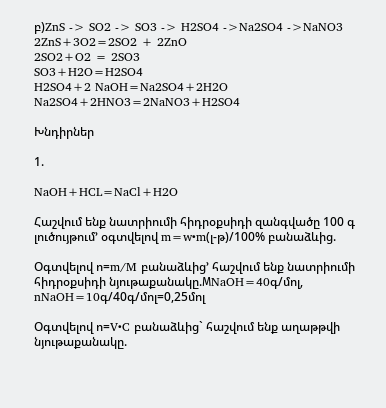բ)ZnS -> SO2 -> SO3 -> H2SO4 ->Na2SO4 ->NaNO3
2ZnS+3O2=2SO2 + 2ZnO
2SO2+O2 = 2SO3
SO3+H2O=H2SO4
H2SO4+2 NaOH=Na2SO4+2H2O
Na2SO4+2HNO3=2NaNO3+H2SO4

Խնդիրներ

1.

NaOH+HCL=NaCl+H2O

Հաշվում ենք նատրիումի հիդրօքսիդի զանգվածը 100 գ լուծույթում’ օգտվելով m=w•m(լ-թ)/100% բանաձևից.

Օգտվելով ո=m/M բանաձևից’ հաշվում ենք նատրիումի հիդրօքսիդի նյութաքանակը.МNaOH=40գ/մոլ, nNaOH=10գ/40գ/մոլ=0,25մոլ

Օգտվելով ո=V•C բանաձևից` հաշվում ենք աղաթթվի նյութաքանակը.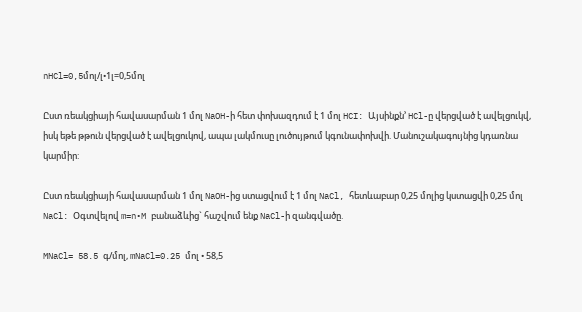nHCl=0,5մոլ/լ•1լ=0,5մոլ

Ըստ ռեակցիայի հավասարման 1 մոլ NaOH-ի հետ փոխազդում է 1 մոլ HCI: Այսինքն’ HCl-ը վերցված է ավելցուկվ, իսկ եթե թթուն վերցված է ավելցուկով, ապա լակմուսը լուծույթում կգունափոխվի. Մանուշակագույնից կդառնա կարմիր:

Ըստ ռեակցիայի հավասարման 1 մոլ NaOH-ից ստացվում է 1 մոլ NaCl, հետևաբար 0,25 մոլից կստացվի 0,25 մոլ NaCl: Օգտվելով m=n•M բանաձևից` հաշվում ենք NaCl-ի զանգվածը.

MNaCl= 58.5 գ/մոլ, mNaCl=0.25 մոլ • 58,5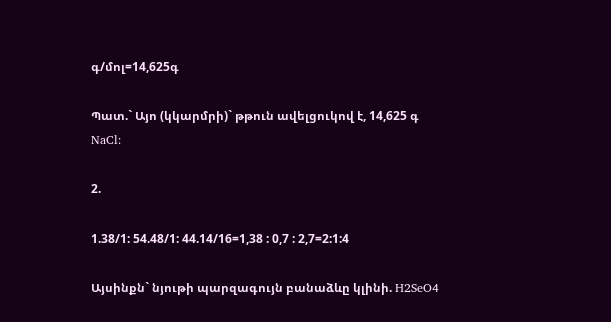գ/մոլ=14,625գ

Պատ.` Այո (կկարմրի)` թթուն ավելցուկով է, 14,625 գ NaCl:

2.

1.38/1: 54.48/1: 44.14/16=1,38 : 0,7 : 2,7=2:1:4

Այսինքն` նյութի պարզագույն բանաձևը կլինի. H2SeO4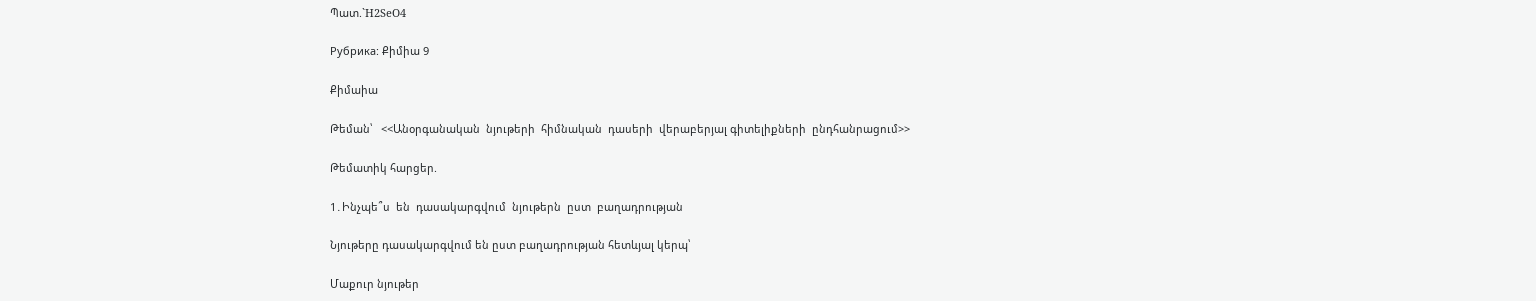Պատ.`H2SeO4

Рубрика: Քիմիա 9

Քիմաիա

Թեման՝   <<Անօրգանական  նյութերի  հիմնական  դասերի  վերաբերյալ գիտելիքների  ընդհանրացում>>

Թեմատիկ հարցեր.

1․Ինչպե՞ս  են  դասակարգվում  նյութերն  ըստ  բաղադրության

Նյութերը դասակարգվում են ըստ բաղադրության հետևյալ կերպ՝

Մաքուր նյութեր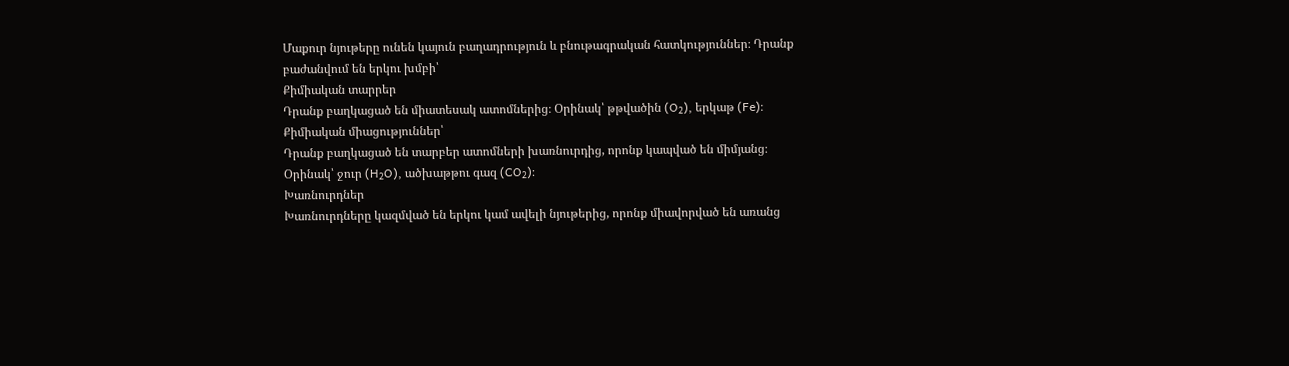Մաքուր նյութերը ունեն կայուն բաղադրություն և բնութագրական հատկություններ։ Դրանք բաժանվում են երկու խմբի՝
Քիմիական տարրեր
Դրանք բաղկացած են միատեսակ ատոմներից։ Օրինակ՝ թթվածին (O₂), երկաթ (Fe)։
Քիմիական միացություններ՝
Դրանք բաղկացած են տարբեր ատոմների խառնուրդից, որոնք կապված են միմյանց։ Օրինակ՝ ջուր (H₂O), ածխաթթու գազ (CO₂)։
Խառնուրդներ
Խառնուրդները կազմված են երկու կամ ավելի նյութերից, որոնք միավորված են առանց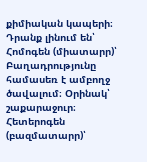քիմիական կապերի։ Դրանք լինում են՝
Հոմոգեն (միատարր)՝
Բաղադրությունը համասեռ է ամբողջ ծավալում։ Օրինակ՝ շաքարաջուր։
Հետերոգեն (բազմատարր)՝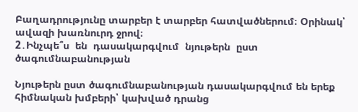Բաղադրությունը տարբեր է տարբեր հատվածներում։ Օրինակ՝ ավազի խառնուրդ ջրով։
2․Ինչպե՞ս  են  դասակարգվում  նյութերն  ըստ  ծագումնաբանության

Նյութերն ըստ ծագումնաբանության դասակարգվում են երեք հիմնական խմբերի՝ կախված դրանց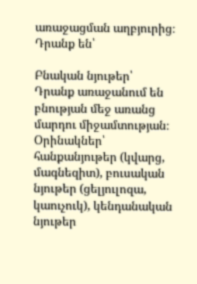առաջացման աղբյուրից։ Դրանք են՝

Բնական նյութեր՝
Դրանք առաջանում են բնության մեջ առանց մարդու միջամտության։
Օրինակներ՝ հանքանյութեր (կվարց, մագնեզիտ), բուսական նյութեր (ցելյուլոզա, կաուչուկ), կենդանական նյութեր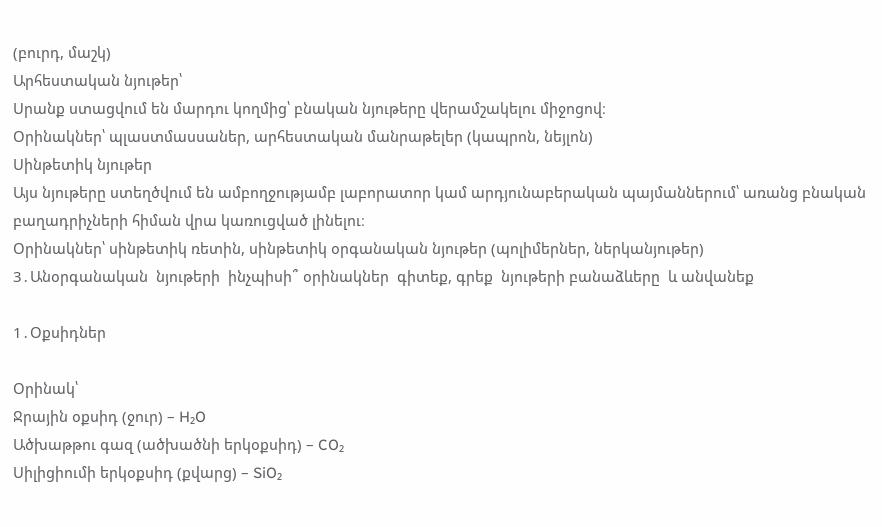(բուրդ, մաշկ)
Արհեստական նյութեր՝
Սրանք ստացվում են մարդու կողմից՝ բնական նյութերը վերամշակելու միջոցով։
Օրինակներ՝ պլաստմասսաներ, արհեստական մանրաթելեր (կապրոն, նեյլոն)
Սինթետիկ նյութեր
Այս նյութերը ստեղծվում են ամբողջությամբ լաբորատոր կամ արդյունաբերական պայմաններում՝ առանց բնական բաղադրիչների հիման վրա կառուցված լինելու։
Օրինակներ՝ սինթետիկ ռետին, սինթետիկ օրգանական նյութեր (պոլիմերներ, ներկանյութեր)
3․Անօրգանական  նյութերի  ինչպիսի՞ օրինակներ  գիտեք, գրեք  նյութերի բանաձևերը  և անվանեք

1․Օքսիդներ

Օրինակ՝
Ջրային օքսիդ (ջուր) – H₂O
Ածխաթթու գազ (ածխածնի երկօքսիդ) – CO₂
Սիլիցիումի երկօքսիդ (քվարց) – SiO₂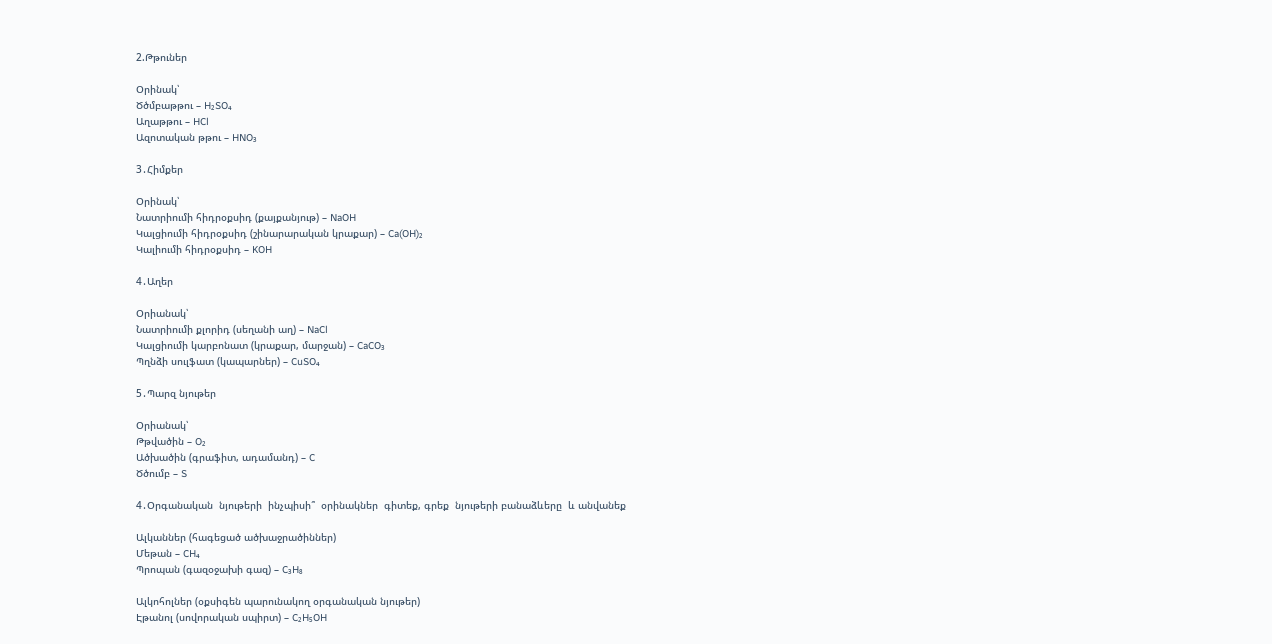2.Թթուներ

Օրինակ՝
Ծծմբաթթու – H₂SO₄
Աղաթթու – HCl
Ազոտական թթու – HNO₃

3․Հիմքեր

Օրինակ՝
Նատրիումի հիդրօքսիդ (քայքանյութ) – NaOH
Կալցիումի հիդրօքսիդ (շինարարական կրաքար) – Ca(OH)₂
Կալիումի հիդրօքսիդ – KOH

4․Աղեր

Օրիանակ՝
Նատրիումի քլորիդ (սեղանի աղ) – NaCl
Կալցիումի կարբոնատ (կրաքար, մարջան) – CaCO₃
Պղնձի սուլֆատ (կապարներ) – CuSO₄

5․Պարզ նյութեր

Օրիանակ՝
Թթվածին – O₂
Ածխածին (գրաֆիտ, ադամանդ) – C
Ծծումբ – S

4․Օրգանական  նյութերի  ինչպիսի՞  օրինակներ  գիտեք, գրեք  նյութերի բանաձևերը  և անվանեք

Ալկաններ (հագեցած ածխաջրածիններ)
Մեթան – CH₄
Պրոպան (գազօջախի գազ) – C₃H₈

Ալկոհոլներ (օքսիգեն պարունակող օրգանական նյութեր)
Էթանոլ (սովորական սպիրտ) – C₂H₅OH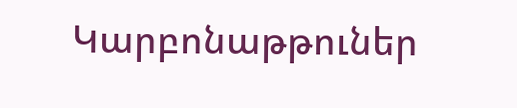Կարբոնաթթուներ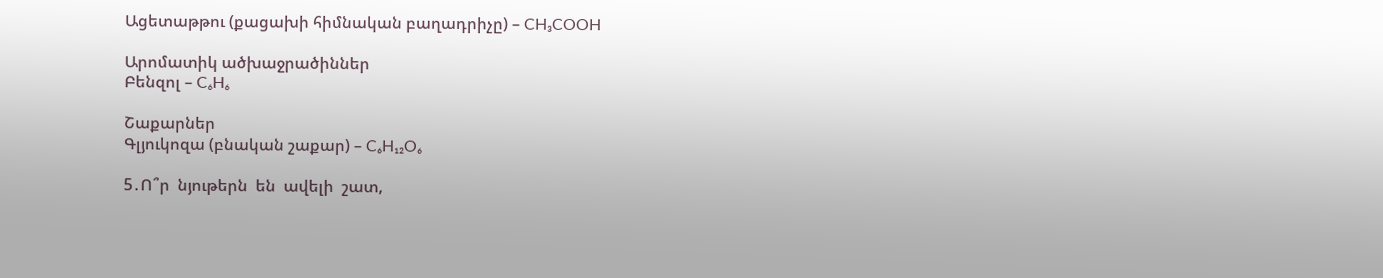Ացետաթթու (քացախի հիմնական բաղադրիչը) – CH₃COOH

Արոմատիկ ածխաջրածիններ
Բենզոլ – C₆H₆

Շաքարներ
Գլյուկոզա (բնական շաքար) – C₆H₁₂O₆

5․Ո՞ր  նյութերն  են  ավելի  շատ,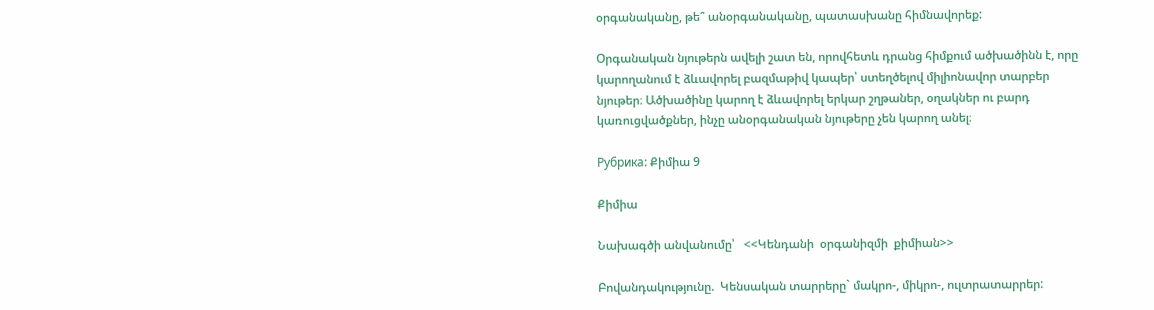օրգանականը, թե՞ անօրգանականը, պատասխանը հիմնավորեք:

Օրգանական նյութերն ավելի շատ են, որովհետև դրանց հիմքում ածխածինն է, որը կարողանում է ձևավորել բազմաթիվ կապեր՝ ստեղծելով միլիոնավոր տարբեր նյութեր։ Ածխածինը կարող է ձևավորել երկար շղթաներ, օղակներ ու բարդ կառուցվածքներ, ինչը անօրգանական նյութերը չեն կարող անել։

Рубрика: Քիմիա 9

Քիմիա

Նախագծի անվանումը՝   <<Կենդանի  օրգանիզմի  քիմիան>>

Բովանդակությունը.  Կենսական տարրերը` մակրո-, միկրո-, ուլտրատարրեր: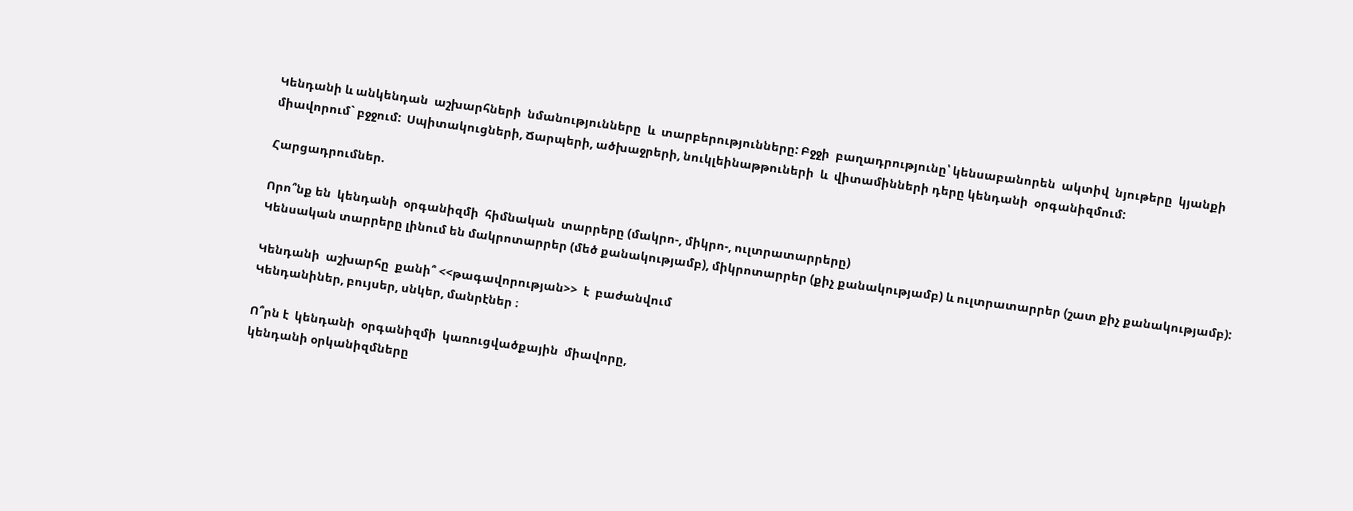Կենդանի և անկենդան  աշխարհների  նմանությունները  և  տարբերությունները: Բջջի  բաղադրությունը՝ կենսաբանորեն  ակտիվ  նյութերը  կյանքի  միավորում` բջջում:  Սպիտակուցների, Ճարպերի, ածխաջրերի, նուկլեինաթթուների  և  վիտամինների դերը կենդանի  օրգանիզմում:

Հարցադրումներ.

Որո՞նք են  կենդանի  օրգանիզմի  հիմնական  տարրերը (մակրո-, միկրո-, ուլտրատարրերը)
Կենսական տարրերը լինում են մակրոտարրեր (մեծ քանակությամբ), միկրոտարրեր (քիչ քանակությամբ) և ուլտրատարրեր (շատ քիչ քանակությամբ):

Կենդանի  աշխարհը  քանի՞ <<թագավորության>>  է  բաժանվում
Կենդանիներ, բույսեր, սնկեր, մանրէներ ։

Ո՞րն է  կենդանի  օրգանիզմի  կառուցվածքային  միավորը,
կենդանի օրկանիզմները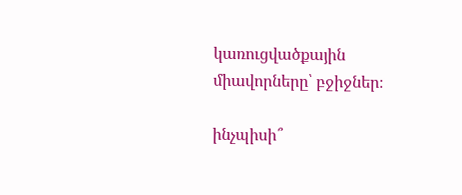կառուցվածքային  միավորները՝ բջիջներ։

ինչպիսի՞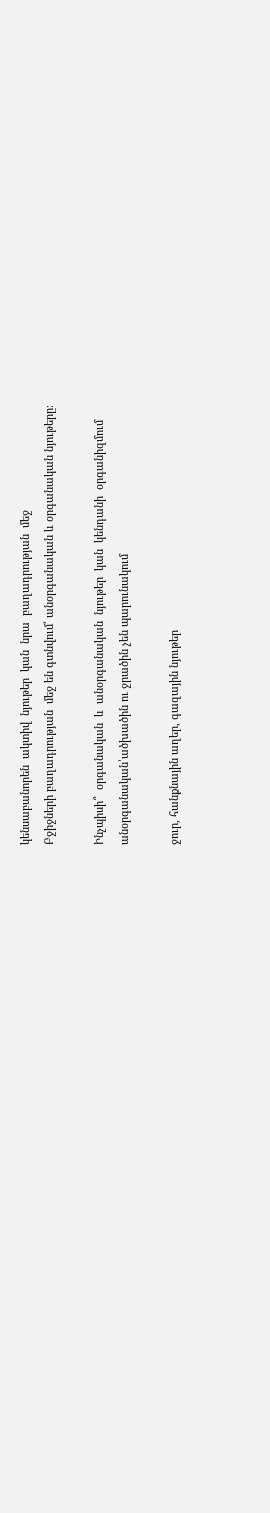կենսաբանորեն  ակտիվ  նյութեր  կան  նրա  բաղադրության  մեջ
Բջիջների բաղադրության  մեջ են գտնվում՝ անօրգանական և օրգանական նյութերը։

Ինչպիսի՞  օրգանական  և  անօրգանական  նյութեր  կան  կենդանի  օրգանիզմում
անօրգանական՝ածխածին ու ջրածին չեն պարունակում

ջուր, հանքնային աղեր, գազային նյութեր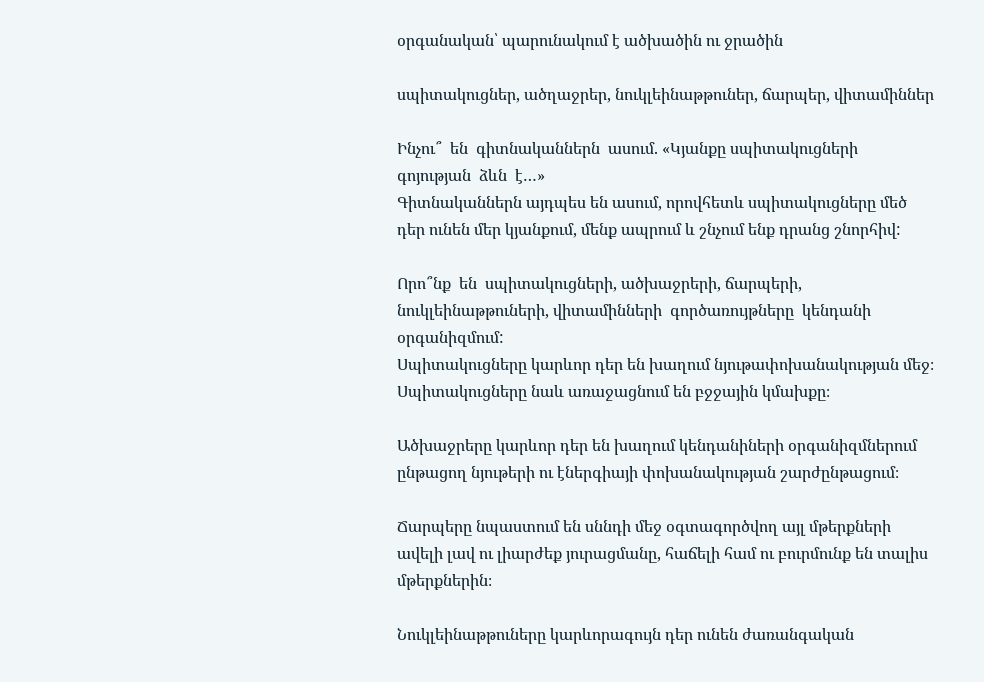օրգանական՝ պարունակում է ածխածին ու ջրածին

սպիտակուցներ, ածղաջրեր, նուկլեինաթթուներ, ճարպեր, վիտամիններ

Ինչու՞  են  գիտնականներն  ասում. «Կյանքը սպիտակուցների  գոյության  ձևն  է…»
Գիտնականներն այդպես են ասում, որովհետև սպիտակուցները մեծ դեր ունեն մեր կյանքում, մենք ապրում և շնչում ենք դրանց շնորհիվ:

Որո՞նք  են  սպիտակուցների, ածխաջրերի, ճարպերի, նուկլեինաթթուների, վիտամինների  գործառույթները  կենդանի  օրգանիզմում:
Սպիտակուցները կարևոր դեր են խաղում նյութափոխանակության մեջ։ Սպիտակուցները նաև առաջացնում են բջջային կմախքը։

Ածխաջրերը կարևոր դեր են խաղում կենդանիների օրգանիզմներում ընթացող նյութերի ու էներգիայի փոխանակության շարժընթացում։

Ճարպերը նպաստում են սննդի մեջ օգտագործվող այլ մթերքների ավելի լավ ու լիարժեք յուրացմանը, հաճելի համ ու բուրմունք են տալիս մթերքներին։

Նուկլեինաթթուները կարևորագույն դեր ունեն ժառանգական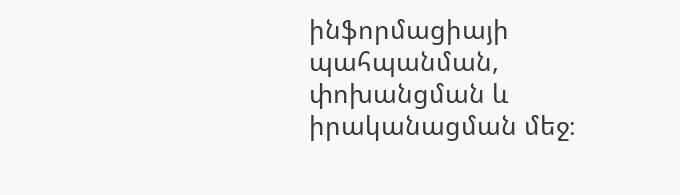ինֆորմացիայի պահպանման, փոխանցման և իրականացման մեջ։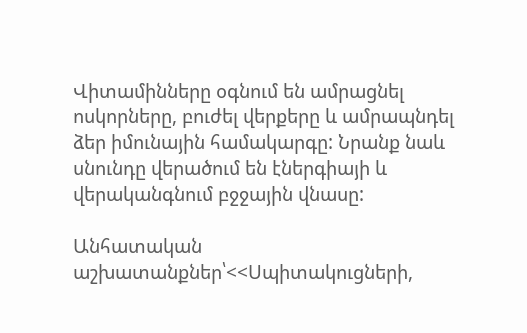Վիտամինները օգնում են ամրացնել ոսկորները, բուժել վերքերը և ամրապնդել ձեր իմունային համակարգը: Նրանք նաև սնունդը վերածում են էներգիայի և վերականգնում բջջային վնասը:

Անհատական  աշխատանքներ՝<<Սպիտակուցների,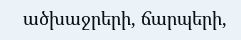ածխաջրերի, ճարպերի,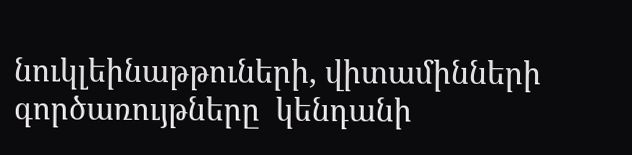նուկլեինաթթուների, վիտամինների  գործառույթները  կենդանի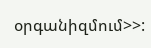օրգանիզմում>>: